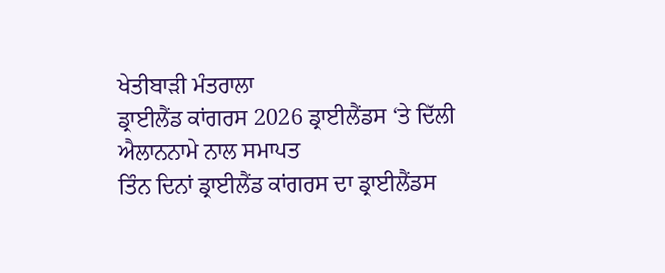ਖੇਤੀਬਾੜੀ ਮੰਤਰਾਲਾ
ਡ੍ਰਾਈਲੈਂਡ ਕਾਂਗਰਸ 2026 ਡ੍ਰਾਈਲੈਂਡਸ ‘ਤੇ ਦਿੱਲੀ ਐਲਾਨਨਾਮੇ ਨਾਲ ਸਮਾਪਤ
ਤਿੰਨ ਦਿਨਾਂ ਡ੍ਰਾਈਲੈਂਡ ਕਾਂਗਰਸ ਦਾ ਡ੍ਰਾਈਲੈਂਡਸ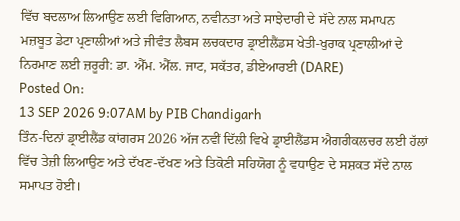ਵਿੱਚ ਬਦਲਾਅ ਲਿਆਉਣ ਲਈ ਵਿਗਿਆਨ, ਨਵੀਨਤਾ ਅਤੇ ਸਾਝੇਦਾਰੀ ਦੇ ਸੱਦੇ ਨਾਲ ਸਮਾਪਨ
ਮਜ਼ਬੂਤ ਡੇਟਾ ਪ੍ਰਣਾਲੀਆਂ ਅਤੇ ਜੀਵੰਤ ਲੈਬਸ ਲਚਕਦਾਰ ਡ੍ਰਾਈਲੈਂਡਸ ਖੇਤੀ-ਖੁਰਾਕ ਪ੍ਰਣਾਲੀਆਂ ਦੇ ਨਿਰਮਾਣ ਲਈ ਜ਼ਰੂਰੀ: ਡਾ. ਐੱਮ. ਐੱਲ. ਜਾਟ, ਸਕੱਤਰ, ਡੀਏਆਰਈ (DARE)
Posted On:
13 SEP 2026 9:07AM by PIB Chandigarh
ਤਿੰਨ-ਦਿਨਾਂ ਡ੍ਰਾਈਲੈਂਡ ਕਾਂਗਰਸ 2026 ਅੱਜ ਨਵੀਂ ਦਿੱਲੀ ਵਿਖੇ ਡ੍ਰਾਈਲੈਂਡਸ ਐਗਰੀਕਲਚਰ ਲਈ ਹੱਲਾਂ ਵਿੱਚ ਤੇਜ਼ੀ ਲਿਆਉਣ ਅਤੇ ਦੱਖਣ-ਦੱਖਣ ਅਤੇ ਤਿਕੋਣੀ ਸਹਿਯੋਗ ਨੂੰ ਵਧਾਉਣ ਦੇ ਸਸ਼ਕਤ ਸੱਦੇ ਨਾਲ ਸਮਾਪਤ ਹੋਈ।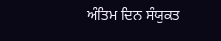ਅੰਤਿਮ ਦਿਨ ਸੰਯੁਕਤ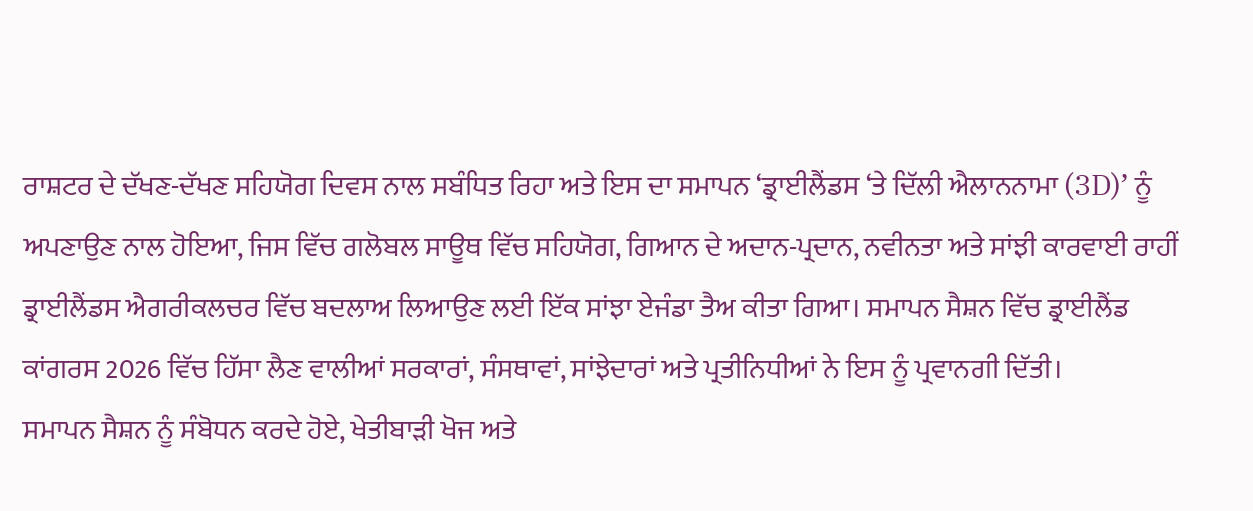ਰਾਸ਼ਟਰ ਦੇ ਦੱਖਣ-ਦੱਖਣ ਸਹਿਯੋਗ ਦਿਵਸ ਨਾਲ ਸਬੰਧਿਤ ਰਿਹਾ ਅਤੇ ਇਸ ਦਾ ਸਮਾਪਨ ‘ਡ੍ਰਾਈਲੈਂਡਸ ‘ਤੇ ਦਿੱਲੀ ਐਲਾਨਨਾਮਾ (3D)’ ਨੂੰ ਅਪਣਾਉਣ ਨਾਲ ਹੋਇਆ, ਜਿਸ ਵਿੱਚ ਗਲੋਬਲ ਸਾਊਥ ਵਿੱਚ ਸਹਿਯੋਗ, ਗਿਆਨ ਦੇ ਅਦਾਨ-ਪ੍ਰਦਾਨ, ਨਵੀਨਤਾ ਅਤੇ ਸਾਂਝੀ ਕਾਰਵਾਈ ਰਾਹੀਂ ਡ੍ਰਾਈਲੈਂਡਸ ਐਗਰੀਕਲਚਰ ਵਿੱਚ ਬਦਲਾਅ ਲਿਆਉਣ ਲਈ ਇੱਕ ਸਾਂਝਾ ਏਜੰਡਾ ਤੈਅ ਕੀਤਾ ਗਿਆ। ਸਮਾਪਨ ਸੈਸ਼ਨ ਵਿੱਚ ਡ੍ਰਾਈਲੈਂਡ ਕਾਂਗਰਸ 2026 ਵਿੱਚ ਹਿੱਸਾ ਲੈਣ ਵਾਲੀਆਂ ਸਰਕਾਰਾਂ, ਸੰਸਥਾਵਾਂ, ਸਾਂਝੇਦਾਰਾਂ ਅਤੇ ਪ੍ਰਤੀਨਿਧੀਆਂ ਨੇ ਇਸ ਨੂੰ ਪ੍ਰਵਾਨਗੀ ਦਿੱਤੀ।
ਸਮਾਪਨ ਸੈਸ਼ਨ ਨੂੰ ਸੰਬੋਧਨ ਕਰਦੇ ਹੋਏ, ਖੇਤੀਬਾੜੀ ਖੋਜ ਅਤੇ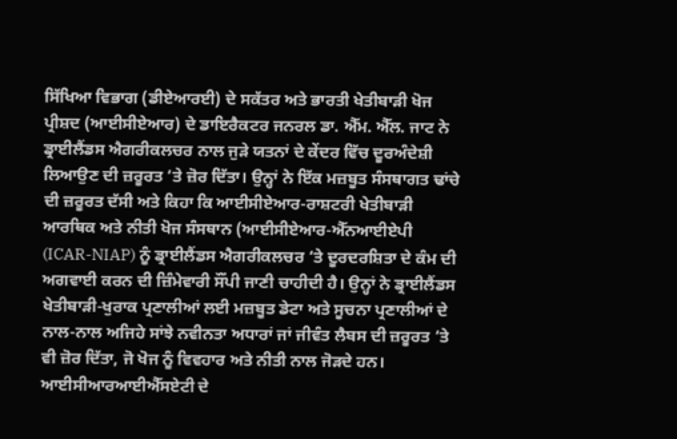ਸਿੱਖਿਆ ਵਿਭਾਗ (ਡੀਏਆਰਈ) ਦੇ ਸਕੱਤਰ ਅਤੇ ਭਾਰਤੀ ਖੇਤੀਬਾੜੀ ਖੋਜ ਪ੍ਰੀਸ਼ਦ (ਆਈਸੀਏਆਰ) ਦੇ ਡਾਇਰੈਕਟਰ ਜਨਰਲ ਡਾ. ਐੱਮ. ਐੱਲ. ਜਾਟ ਨੇ ਡ੍ਰਾਈਲੈਂਡਸ ਐਗਰੀਕਲਚਰ ਨਾਲ ਜੁੜੇ ਯਤਨਾਂ ਦੇ ਕੇਂਦਰ ਵਿੱਚ ਦੂਰਅੰਦੇਸ਼ੀ ਲਿਆਉਣ ਦੀ ਜ਼ਰੂਰਤ ‘ਤੇ ਜ਼ੋਰ ਦਿੱਤਾ। ਉਨ੍ਹਾਂ ਨੇ ਇੱਕ ਮਜ਼ਬੂਤ ਸੰਸਥਾਗਤ ਢਾਂਚੇ ਦੀ ਜ਼ਰੂਰਤ ਦੱਸੀ ਅਤੇ ਕਿਹਾ ਕਿ ਆਈਸੀਏਆਰ-ਰਾਸ਼ਟਰੀ ਖੇਤੀਬਾੜੀ ਆਰਥਿਕ ਅਤੇ ਨੀਤੀ ਖੋਜ ਸੰਸਥਾਨ (ਆਈਸੀਏਆਰ-ਐੱਨਆਈਏਪੀ (ICAR-NIAP) ਨੂੰ ਡ੍ਰਾਈਲੈਂਡਸ ਐਗਰੀਕਲਚਰ ‘ਤੇ ਦੂਰਦਰਸ਼ਿਤਾ ਦੇ ਕੰਮ ਦੀ ਅਗਵਾਈ ਕਰਨ ਦੀ ਜ਼ਿੰਮੇਵਾਰੀ ਸੌਂਪੀ ਜਾਣੀ ਚਾਹੀਦੀ ਹੈ। ਉਨ੍ਹਾਂ ਨੇ ਡ੍ਰਾਈਲੈਂਡਸ ਖੇਤੀਬਾੜੀ-ਖੁਰਾਕ ਪ੍ਰਣਾਲੀਆਂ ਲਈ ਮਜ਼ਬੂਤ ਡੇਟਾ ਅਤੇ ਸੂਚਨਾ ਪ੍ਰਣਾਲੀਆਂ ਦੇ ਨਾਲ-ਨਾਲ ਅਜਿਹੇ ਸਾਂਝੇ ਨਵੀਨਤਾ ਅਧਾਰਾਂ ਜਾਂ ਜੀਵੰਤ ਲੈਬਸ ਦੀ ਜ਼ਰੂਰਤ ‘ਤੇ ਵੀ ਜ਼ੋਰ ਦਿੱਤਾ, ਜੋ ਖੋਜ ਨੂੰ ਵਿਵਹਾਰ ਅਤੇ ਨੀਤੀ ਨਾਲ ਜੋੜਦੇ ਹਨ।
ਆਈਸੀਆਰਆਈਐੱਸਏਟੀ ਦੇ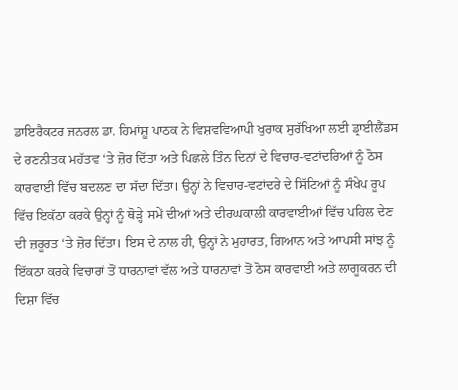ਡਾਇਰੈਕਟਰ ਜਨਰਲ ਡਾ. ਹਿਮਾਂਸ਼ੂ ਪਾਠਕ ਨੇ ਵਿਸ਼ਵਵਿਆਪੀ ਖੁਰਾਕ ਸੁਰੱਖਿਆ ਲਈ ਡ੍ਰਾਈਲੈਂਡਸ ਦੇ ਰਣਨੀਤਕ ਮਹੱਤਵ ‘ਤੇ ਜ਼ੋਰ ਦਿੱਤਾ ਅਤੇ ਪਿਛਲੇ ਤਿੰਨ ਦਿਨਾਂ ਦੇ ਵਿਚਾਰ-ਵਟਾਂਦਰਿਆਂ ਨੂੰ ਠੋਸ ਕਾਰਵਾਈ ਵਿੱਚ ਬਦਲਣ ਦਾ ਸੱਦਾ ਦਿੱਤਾ। ਉਨ੍ਹਾਂ ਨੇ ਵਿਚਾਰ-ਵਟਾਂਦਰੇ ਦੇ ਸਿੱਟਿਆਂ ਨੂੰ ਸੰਖੇਪ ਰੂਪ ਵਿੱਚ ਇਕੱਠਾ ਕਰਕੇ ਉਨ੍ਹਾਂ ਨੂੰ ਥੋੜ੍ਹੇ ਸਮੇਂ ਦੀਆਂ ਅਤੇ ਦੀਰਘਕਾਲੀ ਕਾਰਵਾਈਆਂ ਵਿੱਚ ਪਹਿਲ ਦੇਣ ਦੀ ਜ਼ਰੂਰਤ ‘ਤੇ ਜ਼ੋਰ ਦਿੱਤਾ। ਇਸ ਦੇ ਨਾਲ ਹੀ, ਉਨ੍ਹਾਂ ਨੇ ਮੁਹਾਰਤ, ਗਿਆਨ ਅਤੇ ਆਪਸੀ ਸਾਂਝ ਨੂੰ ਇੱਕਠਾ ਕਰਕੇ ਵਿਚਾਰਾਂ ਤੋਂ ਧਾਰਨਾਵਾਂ ਵੱਲ ਅਤੇ ਧਾਰਨਾਵਾਂ ਤੋਂ ਠੋਸ ਕਾਰਵਾਈ ਅਤੇ ਲਾਗੂਕਰਨ ਦੀ ਦਿਸ਼ਾ ਵਿੱਚ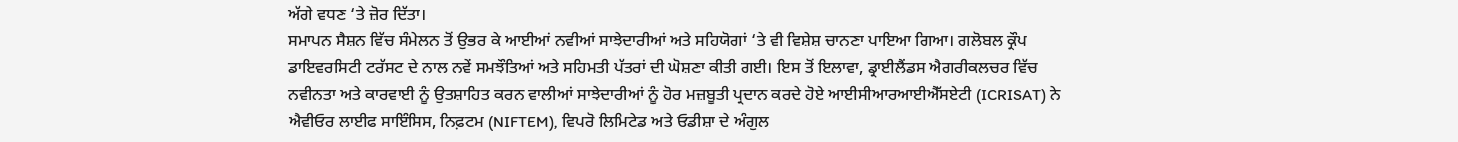ਅੱਗੇ ਵਧਣ ‘ਤੇ ਜ਼ੋਰ ਦਿੱਤਾ।
ਸਮਾਪਨ ਸੈਸ਼ਨ ਵਿੱਚ ਸੰਮੇਲਨ ਤੋਂ ਉਭਰ ਕੇ ਆਈਆਂ ਨਵੀਆਂ ਸਾਝੇਦਾਰੀਆਂ ਅਤੇ ਸਹਿਯੋਗਾਂ ‘ਤੇ ਵੀ ਵਿਸ਼ੇਸ਼ ਚਾਨਣਾ ਪਾਇਆ ਗਿਆ। ਗਲੋਬਲ ਕ੍ਰੌਪ ਡਾਇਵਰਸਿਟੀ ਟਰੱਸਟ ਦੇ ਨਾਲ ਨਵੇਂ ਸਮਝੌਤਿਆਂ ਅਤੇ ਸਹਿਮਤੀ ਪੱਤਰਾਂ ਦੀ ਘੋਸ਼ਣਾ ਕੀਤੀ ਗਈ। ਇਸ ਤੋਂ ਇਲਾਵਾ, ਡ੍ਰਾਈਲੈਂਡਸ ਐਗਰੀਕਲਚਰ ਵਿੱਚ ਨਵੀਨਤਾ ਅਤੇ ਕਾਰਵਾਈ ਨੂੰ ਉਤਸ਼ਾਹਿਤ ਕਰਨ ਵਾਲੀਆਂ ਸਾਝੇਦਾਰੀਆਂ ਨੂੰ ਹੋਰ ਮਜ਼ਬੂਤੀ ਪ੍ਰਦਾਨ ਕਰਦੇ ਹੋਏ ਆਈਸੀਆਰਆਈਐੱਸਏਟੀ (ICRISAT) ਨੇ ਐਵੀਓਰ ਲਾਈਫ ਸਾਇੰਸਿਸ, ਨਿਫ਼ਟਮ (NIFTEM), ਵਿਪਰੋ ਲਿਮਿਟੇਡ ਅਤੇ ਓਡੀਸ਼ਾ ਦੇ ਅੰਗੁਲ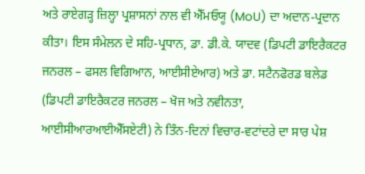ਅਤੇ ਰਾਏਗੜ੍ਹ ਜ਼ਿਲ੍ਹਾ ਪ੍ਰਸ਼ਾਸਨਾਂ ਨਾਲ ਵੀ ਐੱਮਓਯੂ (MoU) ਦਾ ਅਦਾਨ-ਪ੍ਰਦਾਨ ਕੀਤਾ। ਇਸ ਸੰਮੇਲਨ ਦੇ ਸਹਿ-ਪ੍ਰਧਾਨ, ਡਾ. ਡੀ.ਕੇ. ਯਾਦਵ (ਡਿਪਟੀ ਡਾਇਰੈਕਟਰ ਜਨਰਲ – ਫਸਲ ਵਿਗਿਆਨ, ਆਈਸੀਏਆਰ) ਅਤੇ ਡਾ. ਸਟੈਨਫੋਰਡ ਬਲੇਡ (ਡਿਪਟੀ ਡਾਇਰੈਕਟਰ ਜਨਰਲ – ਖੋਜ ਅਤੇ ਨਵੀਨਤਾ, ਆਈਸੀਆਰਆਈਐੱਸਏਟੀ) ਨੇ ਤਿੰਨ-ਦਿਨਾਂ ਵਿਚਾਰ-ਵਟਾਂਦਰੇ ਦਾ ਸਾਰ ਪੇਸ਼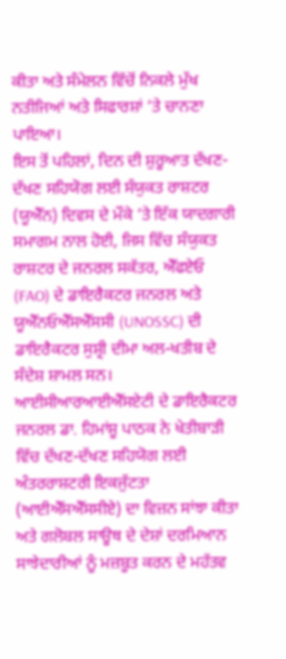ਕੀਤਾ ਅਤੇ ਸੰਮੇਲਨ ਵਿੱਚੋਂ ਨਿਕਲੇ ਮੁੱਖ ਨਤੀਜਿਆਂ ਅਤੇ ਸਿਫਾਰਸ਼ਾਂ ‘ਤੇ ਚਾਨਣਾ ਪਾਇਆ।
ਇਸ ਤੋਂ ਪਹਿਲਾਂ, ਦਿਨ ਦੀ ਸ਼ੁਰੂਆਤ ਦੱਖਣ-ਦੱਖਣ ਸਹਿਯੋਗ ਲਈ ਸੰਯੁਕਤ ਰਾਸ਼ਟਰ (ਯੂਐੱਨ) ਦਿਵਸ ਦੇ ਮੌਕੇ ‘ਤੇ ਇੱਕ ਯਾਦਗਾਰੀ ਸਮਾਗਮ ਨਾਲ ਹੋਈ, ਜਿਸ ਵਿੱਚ ਸੰਯੁਕਤ ਰਾਸ਼ਟਰ ਦੇ ਜਨਰਲ ਸਕੱਤਰ, ਐੱਫਏਓ (FAO) ਦੇ ਡਾਇਰੈਕਟਰ ਜਨਰਲ ਅਤੇ ਯੂਐੱਨਓਐੱਸਐੱਸਸੀ (UNOSSC) ਦੀ ਡਾਇਰੈਕਟਰ ਸੁਸ਼੍ਰੀ ਦੀਮਾ ਅਲ-ਖਤੀਬ ਦੇ ਸੰਦੇਸ਼ ਸ਼ਾਮਲ ਸਨ। ਆਈਸੀਆਰਆਈਐੱਸਏਟੀ ਦੇ ਡਾਇਰੈਕਟਰ ਜਨਰਲ ਡਾ. ਹਿਮਾਂਸ਼ੂ ਪਾਠਕ ਨੇ ਖੇਤੀਬਾੜੀ ਵਿੱਚ ਦੱਖਣ-ਦੱਖਣ ਸਹਿਯੋਗ ਲਈ ਅੰਤਰਰਾਸ਼ਟਰੀ ਇਕਜੁੱਟਤਾ (ਆਈਐੱਸਐੱਸਸੀਏ) ਦਾ ਵਿਜ਼ਨ ਸਾਂਝਾ ਕੀਤਾ ਅਤੇ ਗਲੋਬਲ ਸਾਊਥ ਦੇ ਦੇਸ਼ਾਂ ਦਰਮਿਆਨ ਸਾਝੇਦਾਰੀਆਂ ਨੂੰ ਮਜ਼ਬੂਤ ਕਰਨ ਦੇ ਮਹੱਤਵ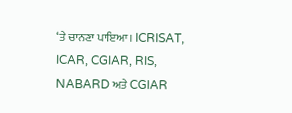‘ਤੇ ਚਾਨਣਾ ਪਾਇਆ। ICRISAT, ICAR, CGIAR, RIS, NABARD ਅਤੇ CGIAR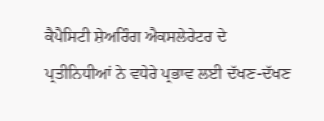ਕੈਪੈਸਿਟੀ ਸ਼ੇਅਰਿੰਗ ਐਕਸਲੇਰੇਟਰ ਦੇ ਪ੍ਰਤੀਨਿਧੀਆਂ ਨੇ ਵਧੇਰੇ ਪ੍ਰਭਾਵ ਲਈ ਦੱਖਣ-ਦੱਖਣ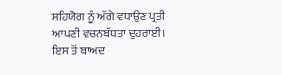ਸਹਿਯੋਗ ਨੂੰ ਅੱਗੇ ਵਧਾਉਣ ਪ੍ਰਤੀ ਆਪਣੀ ਵਚਨਬੱਧਤਾ ਦੁਹਰਾਈ।
ਇਸ ਤੋਂ ਬਾਅਦ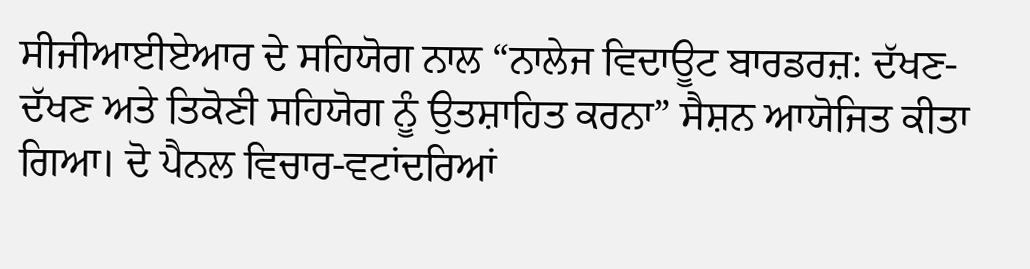ਸੀਜੀਆਈਏਆਰ ਦੇ ਸਹਿਯੋਗ ਨਾਲ “ਨਾਲੇਜ ਵਿਦਾਊਟ ਬਾਰਡਰਜ਼: ਦੱਖਣ-ਦੱਖਣ ਅਤੇ ਤਿਕੋਣੀ ਸਹਿਯੋਗ ਨੂੰ ਉਤਸ਼ਾਹਿਤ ਕਰਨਾ” ਸੈਸ਼ਨ ਆਯੋਜਿਤ ਕੀਤਾ ਗਿਆ। ਦੋ ਪੈਨਲ ਵਿਚਾਰ-ਵਟਾਂਦਰਿਆਂ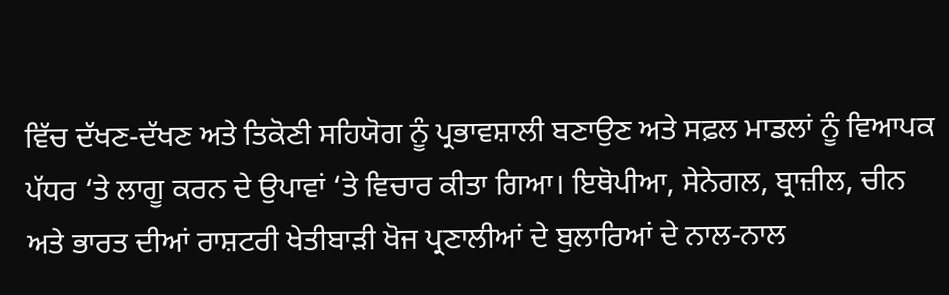ਵਿੱਚ ਦੱਖਣ-ਦੱਖਣ ਅਤੇ ਤਿਕੋਣੀ ਸਹਿਯੋਗ ਨੂੰ ਪ੍ਰਭਾਵਸ਼ਾਲੀ ਬਣਾਉਣ ਅਤੇ ਸਫ਼ਲ ਮਾਡਲਾਂ ਨੂੰ ਵਿਆਪਕ ਪੱਧਰ ‘ਤੇ ਲਾਗੂ ਕਰਨ ਦੇ ਉਪਾਵਾਂ ‘ਤੇ ਵਿਚਾਰ ਕੀਤਾ ਗਿਆ। ਇਥੋਪੀਆ, ਸੇਨੇਗਲ, ਬ੍ਰਾਜ਼ੀਲ, ਚੀਨ ਅਤੇ ਭਾਰਤ ਦੀਆਂ ਰਾਸ਼ਟਰੀ ਖੇਤੀਬਾੜੀ ਖੋਜ ਪ੍ਰਣਾਲੀਆਂ ਦੇ ਬੁਲਾਰਿਆਂ ਦੇ ਨਾਲ-ਨਾਲ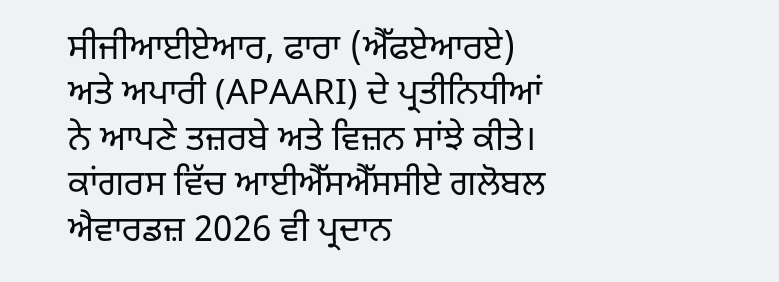ਸੀਜੀਆਈਏਆਰ, ਫਾਰਾ (ਐੱਫਏਆਰਏ) ਅਤੇ ਅਪਾਰੀ (APAARI) ਦੇ ਪ੍ਰਤੀਨਿਧੀਆਂ ਨੇ ਆਪਣੇ ਤਜ਼ਰਬੇ ਅਤੇ ਵਿਜ਼ਨ ਸਾਂਝੇ ਕੀਤੇ।
ਕਾਂਗਰਸ ਵਿੱਚ ਆਈਐੱਸਐੱਸਸੀਏ ਗਲੋਬਲ ਐਵਾਰਡਜ਼ 2026 ਵੀ ਪ੍ਰਦਾਨ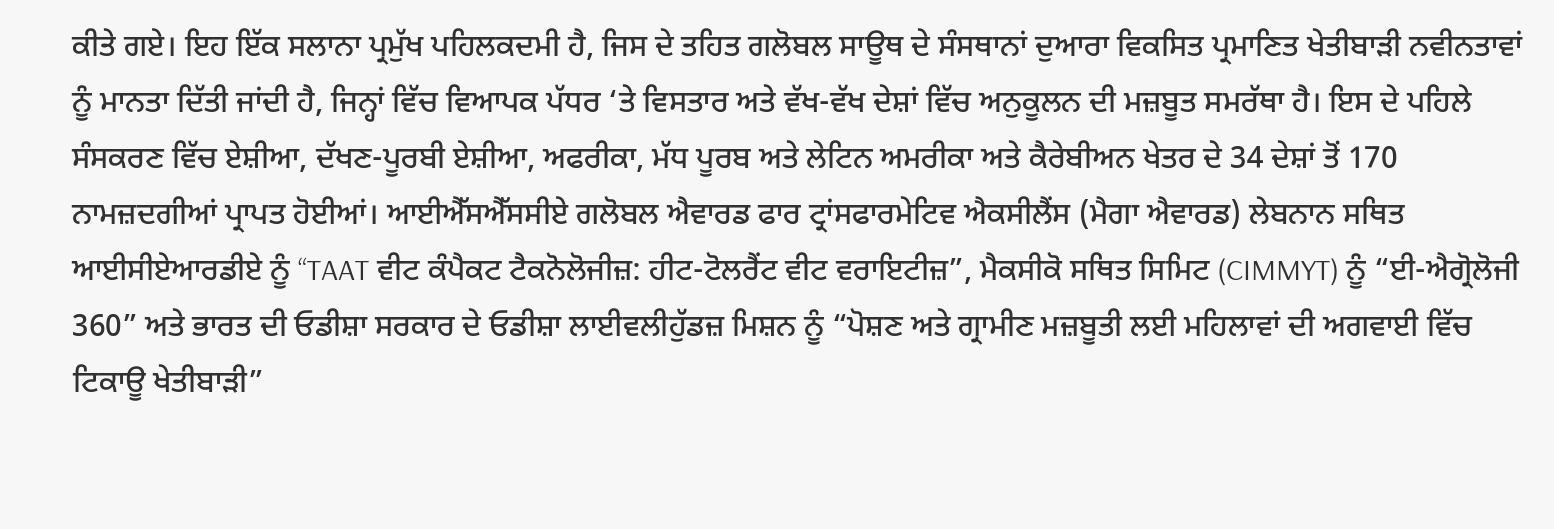ਕੀਤੇ ਗਏ। ਇਹ ਇੱਕ ਸਲਾਨਾ ਪ੍ਰਮੁੱਖ ਪਹਿਲਕਦਮੀ ਹੈ, ਜਿਸ ਦੇ ਤਹਿਤ ਗਲੋਬਲ ਸਾਊਥ ਦੇ ਸੰਸਥਾਨਾਂ ਦੁਆਰਾ ਵਿਕਸਿਤ ਪ੍ਰਮਾਣਿਤ ਖੇਤੀਬਾੜੀ ਨਵੀਨਤਾਵਾਂ ਨੂੰ ਮਾਨਤਾ ਦਿੱਤੀ ਜਾਂਦੀ ਹੈ, ਜਿਨ੍ਹਾਂ ਵਿੱਚ ਵਿਆਪਕ ਪੱਧਰ ‘ਤੇ ਵਿਸਤਾਰ ਅਤੇ ਵੱਖ-ਵੱਖ ਦੇਸ਼ਾਂ ਵਿੱਚ ਅਨੁਕੂਲਨ ਦੀ ਮਜ਼ਬੂਤ ਸਮਰੱਥਾ ਹੈ। ਇਸ ਦੇ ਪਹਿਲੇ ਸੰਸਕਰਣ ਵਿੱਚ ਏਸ਼ੀਆ, ਦੱਖਣ-ਪੂਰਬੀ ਏਸ਼ੀਆ, ਅਫਰੀਕਾ, ਮੱਧ ਪੂਰਬ ਅਤੇ ਲੇਟਿਨ ਅਮਰੀਕਾ ਅਤੇ ਕੈਰੇਬੀਅਨ ਖੇਤਰ ਦੇ 34 ਦੇਸ਼ਾਂ ਤੋਂ 170 ਨਾਮਜ਼ਦਗੀਆਂ ਪ੍ਰਾਪਤ ਹੋਈਆਂ। ਆਈਐੱਸਐੱਸਸੀਏ ਗਲੋਬਲ ਐਵਾਰਡ ਫਾਰ ਟ੍ਰਾਂਸਫਾਰਮੇਟਿਵ ਐਕਸੀਲੈਂਸ (ਮੈਗਾ ਐਵਾਰਡ) ਲੇਬਨਾਨ ਸਥਿਤ ਆਈਸੀਏਆਰਡੀਏ ਨੂੰ “TAAT ਵੀਟ ਕੰਪੈਕਟ ਟੈਕਨੋਲੋਜੀਜ਼: ਹੀਟ-ਟੋਲਰੈਂਟ ਵੀਟ ਵਰਾਇਟੀਜ਼”, ਮੈਕਸੀਕੋ ਸਥਿਤ ਸਿਮਿਟ (CIMMYT) ਨੂੰ “ਈ-ਐਗ੍ਰੋਲੋਜੀ 360” ਅਤੇ ਭਾਰਤ ਦੀ ਓਡੀਸ਼ਾ ਸਰਕਾਰ ਦੇ ਓਡੀਸ਼ਾ ਲਾਈਵਲੀਹੁੱਡਜ਼ ਮਿਸ਼ਨ ਨੂੰ “ਪੋਸ਼ਣ ਅਤੇ ਗ੍ਰਾਮੀਣ ਮਜ਼ਬੂਤੀ ਲਈ ਮਹਿਲਾਵਾਂ ਦੀ ਅਗਵਾਈ ਵਿੱਚ ਟਿਕਾਊ ਖੇਤੀਬਾੜੀ”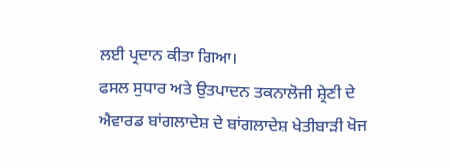ਲਈ ਪ੍ਰਦਾਨ ਕੀਤਾ ਗਿਆ।
ਫਸਲ ਸੁਧਾਰ ਅਤੇ ਉਤਪਾਦਨ ਤਕਨਾਲੋਜੀ ਸ਼੍ਰੇਣੀ ਦੇ ਐਵਾਰਡ ਬਾਂਗਲਾਦੇਸ਼ ਦੇ ਬਾਂਗਲਾਦੇਸ਼ ਖੇਤੀਬਾੜੀ ਖੋਜ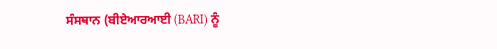ਸੰਸਥਾਨ (ਬੀਏਆਰਆਈ (BARI) ਨੂੰ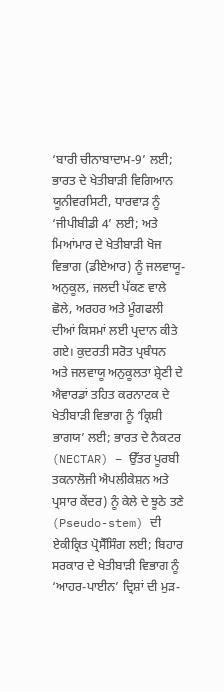‘ਬਾਰੀ ਚੀਨਾਬਾਦਾਮ-9’ ਲਈ; ਭਾਰਤ ਦੇ ਖੇਤੀਬਾੜੀ ਵਿਗਿਆਨ ਯੂਨੀਵਰਸਿਟੀ, ਧਾਰਵਾੜ ਨੂੰ ‘ਜੀਪੀਬੀਡੀ 4’ ਲਈ; ਅਤੇ ਮਿਆਂਮਾਰ ਦੇ ਖੇਤੀਬਾੜੀ ਖੋਜ ਵਿਭਾਗ (ਡੀਏਆਰ) ਨੂੰ ਜਲਵਾਯੂ-ਅਨੁਕੂਲ, ਜਲਦੀ ਪੱਕਣ ਵਾਲੇ ਛੋਲੇ, ਅਰਹਰ ਅਤੇ ਮੂੰਗਫਲੀ ਦੀਆਂ ਕਿਸਮਾਂ ਲਈ ਪ੍ਰਦਾਨ ਕੀਤੇ ਗਏ। ਕੁਦਰਤੀ ਸਰੋਤ ਪ੍ਰਬੰਧਨ ਅਤੇ ਜਲਵਾਯੂ ਅਨੁਕੂਲਤਾ ਸ਼੍ਰੇਣੀ ਦੇ ਐਵਾਰਡਾਂ ਤਹਿਤ ਕਰਨਾਟਕ ਦੇ ਖੇਤੀਬਾੜੀ ਵਿਭਾਗ ਨੂੰ ‘ਕ੍ਰਿਸ਼ੀ ਭਾਗਯ’ ਲਈ; ਭਾਰਤ ਦੇ ਨੈਕਟਰ (NECTAR) – ਉੱਤਰ ਪੂਰਬੀ ਤਕਨਾਲੋਜੀ ਐਪਲੀਕੇਸ਼ਨ ਅਤੇ ਪ੍ਰਸਾਰ ਕੇਂਦਰ) ਨੂੰ ਕੇਲੇ ਦੇ ਝੂਠੇ ਤਣੇ (Pseudo-stem) ਦੀ ਏਕੀਕ੍ਰਿਤ ਪ੍ਰੋਸੈੱਸਿੰਗ ਲਈ; ਬਿਹਾਰ ਸਰਕਾਰ ਦੇ ਖੇਤੀਬਾੜੀ ਵਿਭਾਗ ਨੂੰ ‘ਆਹਰ-ਪਾਈਨ’ ਦ੍ਰਿਸ਼ਾਂ ਦੀ ਮੁੜ-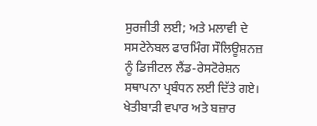ਸੁਰਜੀਤੀ ਲਈ; ਅਤੇ ਮਲਾਵੀ ਦੇ ਸਸਟੇਨੇਬਲ ਫਾਰਮਿੰਗ ਸੌਲਿਊਸ਼ਨਜ਼ ਨੂੰ ਡਿਜੀਟਲ ਲੈਂਡ-ਰੇਸਟੋਰੇਸ਼ਨ ਸਥਾਪਨਾ ਪ੍ਰਬੰਧਨ ਲਈ ਦਿੱਤੇ ਗਏ।
ਖੇਤੀਬਾੜੀ ਵਪਾਰ ਅਤੇ ਬਜ਼ਾਰ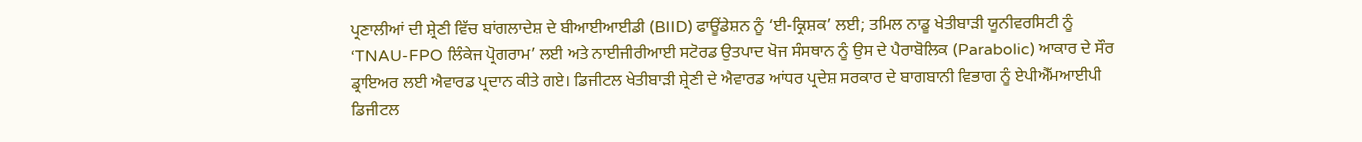ਪ੍ਰਣਾਲੀਆਂ ਦੀ ਸ਼੍ਰੇਣੀ ਵਿੱਚ ਬਾਂਗਲਾਦੇਸ਼ ਦੇ ਬੀਆਈਆਈਡੀ (BIID) ਫਾਊਂਡੇਸ਼ਨ ਨੂੰ ‘ਈ-ਕ੍ਰਿਸ਼ਕ’ ਲਈ; ਤਮਿਲ ਨਾਡੂ ਖੇਤੀਬਾੜੀ ਯੂਨੀਵਰਸਿਟੀ ਨੂੰ ‘TNAU-FPO ਲਿੰਕੇਜ ਪ੍ਰੋਗਰਾਮ’ ਲਈ ਅਤੇ ਨਾਈਜੀਰੀਆਈ ਸਟੋਰਡ ਉਤਪਾਦ ਖੋਜ ਸੰਸਥਾਨ ਨੂੰ ਉਸ ਦੇ ਪੈਰਾਬੋਲਿਕ (Parabolic) ਆਕਾਰ ਦੇ ਸੌਰ ਡ੍ਰਾਇਅਰ ਲਈ ਐਵਾਰਡ ਪ੍ਰਦਾਨ ਕੀਤੇ ਗਏ। ਡਿਜੀਟਲ ਖੇਤੀਬਾੜੀ ਸ਼੍ਰੇਣੀ ਦੇ ਐਵਾਰਡ ਆਂਧਰ ਪ੍ਰਦੇਸ਼ ਸਰਕਾਰ ਦੇ ਬਾਗਬਾਨੀ ਵਿਭਾਗ ਨੂੰ ਏਪੀਐੱਮਆਈਪੀ ਡਿਜੀਟਲ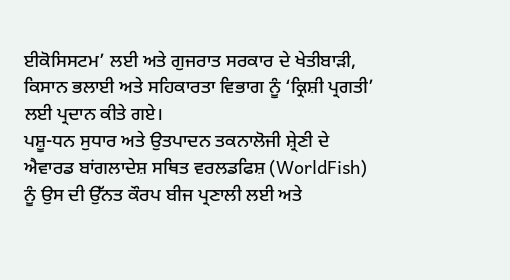ਈਕੋਸਿਸਟਮ’ ਲਈ ਅਤੇ ਗੁਜਰਾਤ ਸਰਕਾਰ ਦੇ ਖੇਤੀਬਾੜੀ, ਕਿਸਾਨ ਭਲਾਈ ਅਤੇ ਸਹਿਕਾਰਤਾ ਵਿਭਾਗ ਨੂੰ ‘ਕ੍ਰਿਸ਼ੀ ਪ੍ਰਗਤੀ’ ਲਈ ਪ੍ਰਦਾਨ ਕੀਤੇ ਗਏ।
ਪਸ਼ੂ-ਧਨ ਸੁਧਾਰ ਅਤੇ ਉਤਪਾਦਨ ਤਕਨਾਲੋਜੀ ਸ਼੍ਰੇਣੀ ਦੇ ਐਵਾਰਡ ਬਾਂਗਲਾਦੇਸ਼ ਸਥਿਤ ਵਰਲਡਫਿਸ਼ (WorldFish) ਨੂੰ ਉਸ ਦੀ ਉੱਨਤ ਕੌਰਪ ਬੀਜ ਪ੍ਰਣਾਲੀ ਲਈ ਅਤੇ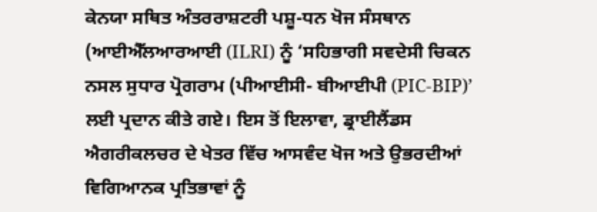ਕੇਨਯਾ ਸਥਿਤ ਅੰਤਰਰਾਸ਼ਟਰੀ ਪਸ਼ੂ-ਧਨ ਖੋਜ ਸੰਸਥਾਨ (ਆਈਐੱਲਆਰਆਈ (ILRI) ਨੂੰ ‘ਸਹਿਭਾਗੀ ਸਵਦੇਸੀ ਚਿਕਨ ਨਸਲ ਸੁਧਾਰ ਪ੍ਰੋਗਰਾਮ (ਪੀਆਈਸੀ- ਬੀਆਈਪੀ (PIC-BIP)’ ਲਈ ਪ੍ਰਦਾਨ ਕੀਤੇ ਗਏ। ਇਸ ਤੋਂ ਇਲਾਵਾ, ਡ੍ਰਾਈਲੈਂਡਸ ਐਗਰੀਕਲਚਰ ਦੇ ਖੇਤਰ ਵਿੱਚ ਆਸਵੰਦ ਖੋਜ ਅਤੇ ਉਭਰਦੀਆਂ ਵਿਗਿਆਨਕ ਪ੍ਰਤਿਭਾਵਾਂ ਨੂੰ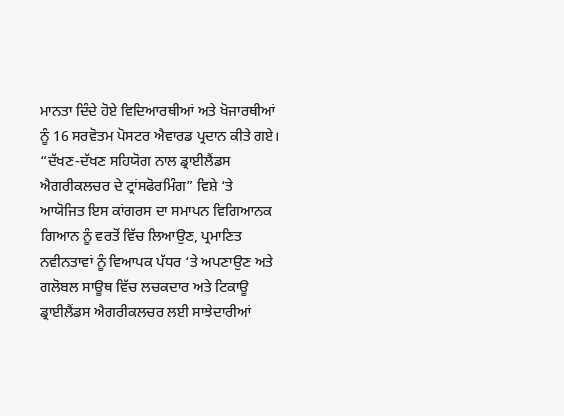ਮਾਨਤਾ ਦਿੰਦੇ ਹੋਏ ਵਿਦਿਆਰਥੀਆਂ ਅਤੇ ਖੋਜਾਰਥੀਆਂ ਨੂੰ 16 ਸਰਵੋਤਮ ਪੋਸਟਰ ਐਵਾਰਡ ਪ੍ਰਦਾਨ ਕੀਤੇ ਗਏ।
“ਦੱਖਣ-ਦੱਖਣ ਸਹਿਯੋਗ ਨਾਲ ਡ੍ਰਾਈਲੈਂਡਸ ਐਗਰੀਕਲਚਰ ਦੇ ਟ੍ਰਾਂਸਫੋਰਮਿੰਗ” ਵਿਸ਼ੇ ‘ਤੇ ਆਯੋਜਿਤ ਇਸ ਕਾਂਗਰਸ ਦਾ ਸਮਾਪਨ ਵਿਗਿਆਨਕ ਗਿਆਨ ਨੂੰ ਵਰਤੋਂ ਵਿੱਚ ਲਿਆਉਣ, ਪ੍ਰਮਾਣਿਤ ਨਵੀਨਤਾਵਾਂ ਨੂੰ ਵਿਆਪਕ ਪੱਧਰ ‘ਤੇ ਅਪਣਾਉਣ ਅਤੇ ਗਲੋਬਲ ਸਾਊਥ ਵਿੱਚ ਲਚਕਦਾਰ ਅਤੇ ਟਿਕਾਊ ਡ੍ਰਾਈਲੈਂਡਸ ਐਗਰੀਕਲਚਰ ਲਈ ਸਾਝੇਦਾਰੀਆਂ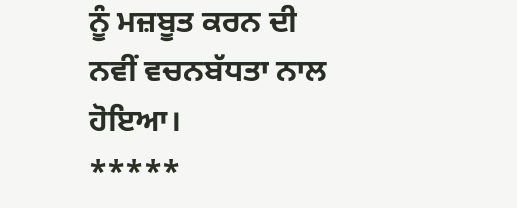ਨੂੰ ਮਜ਼ਬੂਤ ਕਰਨ ਦੀ ਨਵੀਂ ਵਚਨਬੱਧਤਾ ਨਾਲ ਹੋਇਆ।
*****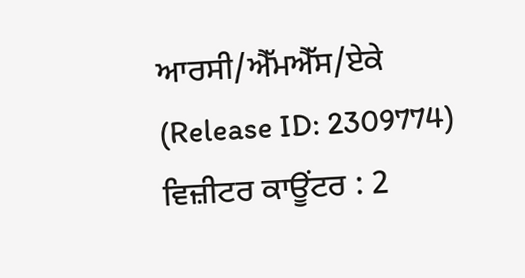ਆਰਸੀ/ਐੱਮਐੱਸ/ਏਕੇ
(Release ID: 2309774)
ਵਿਜ਼ੀਟਰ ਕਾਊਂਟਰ : 2